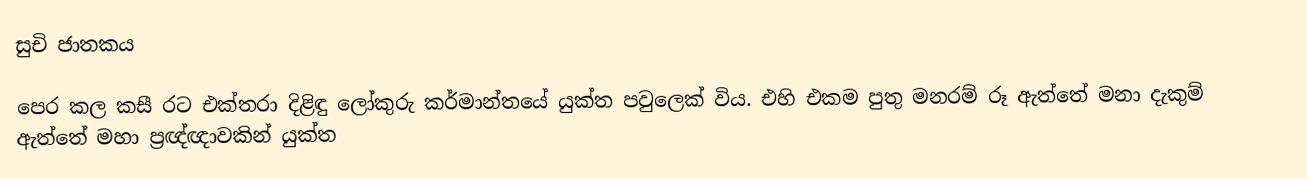සුචි ජාතකය

පෙර කල කසී රට එක්තරා දිළිඳු ලෝකුරු කර්මාන්තයේ යුක්ත පවුලෙක් විය. එහි එකම පුතු මනරම් රූ ඇත්තේ මනා දැකුම් ඇත්තේ මහා ප්‍රඥ්ඥාවකින් යුක්ත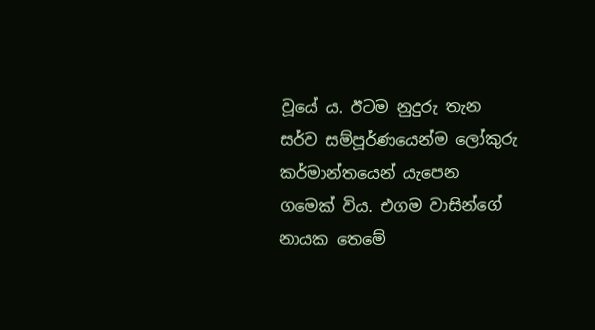වූයේ ය. ඊටම නුදුරු තැන සර්ව සම්පූර්ණයෙන්ම ලෝකුරු කර්මාන්තයෙන් යැපෙන ගමෙක් විය. එගම වාසින්ගේ නායක තෙමේ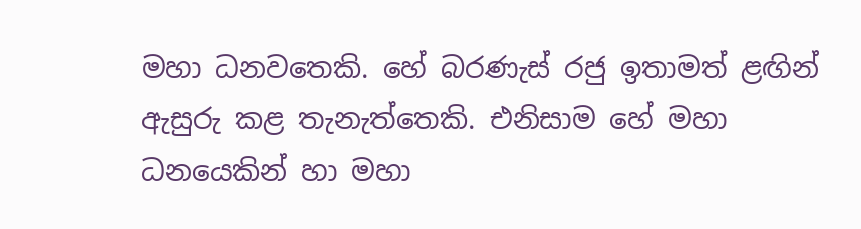මහා ධනවතෙකි. හේ බරණැස් රජු ඉතාමත් ළඟින් ඇසුරු කළ තැනැත්තෙකි. එනිසාම හේ මහා ධනයෙකින් හා මහා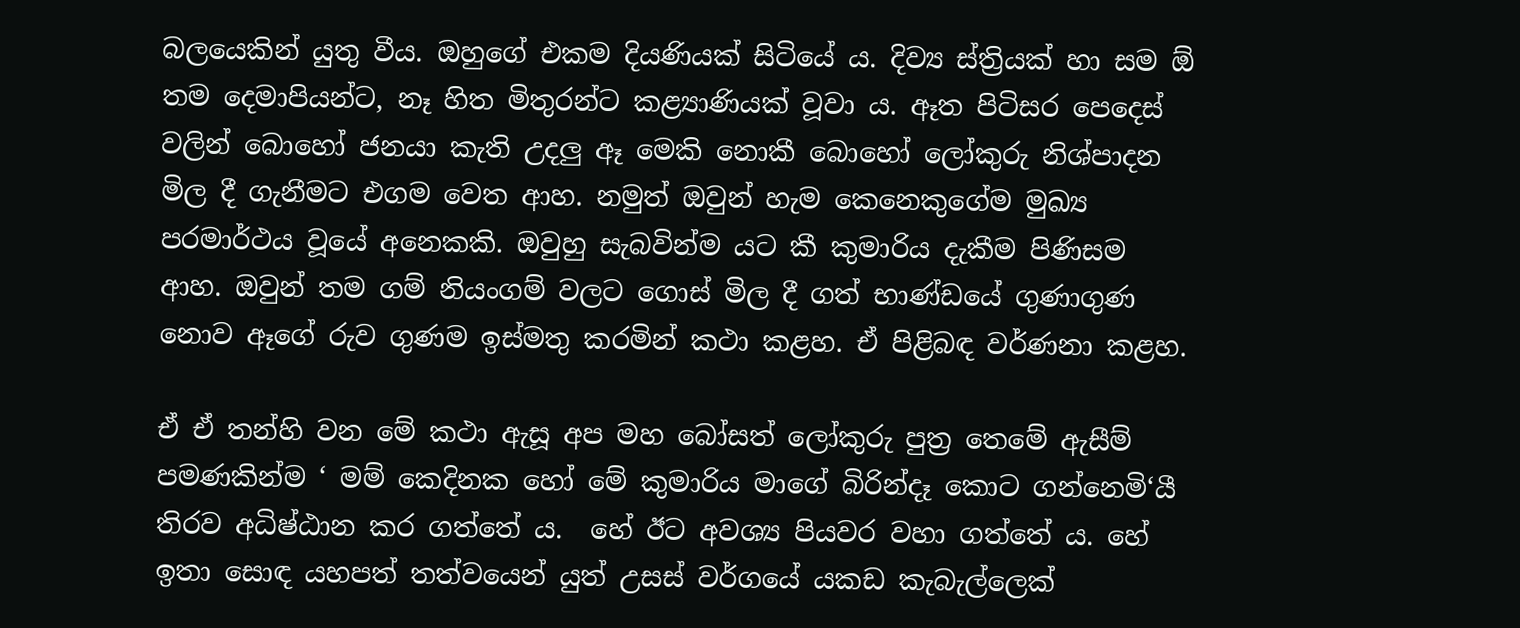බලයෙකින් යුතු වීය. ඔහුගේ එකම දියණියක් සිටියේ ය. දිව්‍ය ස්ත්‍රියක් හා සම ඕ තම දෙමාපියන්ට, නෑ හිත මිතුරන්ට කළ්‍යාණියක් වූවා ය. ඈත පිටිසර පෙදෙස් වලින් බොහෝ ජනයා කැති උදලු ඈ මෙකි නොකී බොහෝ ලෝකුරු නිශ්පාදන මිල දී ගැනීමට එගම වෙත ආහ. නමුත් ඔවුන් හැම කෙනෙකුගේම මුඛ්‍ය පරමාර්ථය වූයේ අනෙකකි. ඔවුහු සැබවින්ම යට කී කුමාරිය දැකීම පිණිසම ආහ. ඔවුන් තම ගම් නියංගම් වලට ගොස් මිල දී ගත් භාණ්ඩයේ ගුණාගුණ නොව ඈගේ රුව ගුණම ඉස්මතු කරමින් කථා කළහ. ඒ පිළිබඳ වර්ණනා කළහ.

ඒ ඒ තන්හි වන මේ කථා ඇසූ අප මහ බෝසත් ලෝකුරු පුත්‍ර තෙමේ ඇසීම් පමණකින්ම ‘ මම් කෙදිනක හෝ මේ කුමාරිය මාගේ බිරින්දෑ කොට ගන්නෙමි‘යී තිරව අධිෂ්ඨාන කර ගත්තේ ය.  හේ ඊට අවශ්‍ය පියවර වහා ගත්තේ ය. හේ ඉතා සොඳ යහපත් තත්වයෙන් යුත් උසස් වර්ගයේ යකඩ කැබැල්ලෙක්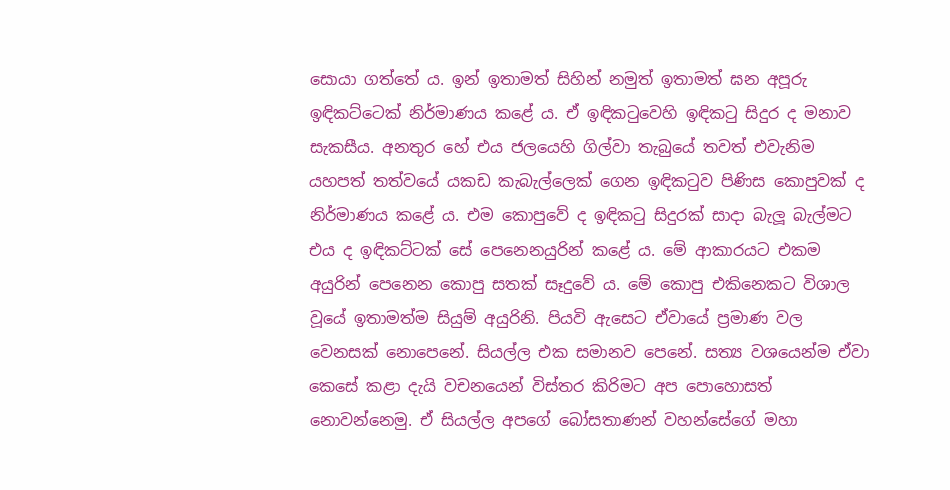සොයා ගත්තේ ය. ඉන් ඉතාමත් සිහින් නමුත් ඉතාමත් ඝන අපූරු ඉඳිකට්ටෙක් නිර්මාණය කළේ ය. ඒ ඉඳිකටුවෙහි ඉඳිකටු සිදුර ද මනාව සැකසීය. අනතුර හේ එය ජලයෙහි ගිල්වා තැබුයේ තවත් එවැනිම යහපත් තත්වයේ යකඩ කැබැල්ලෙක් ගෙන ඉඳිකටුව පිණිස කොපුවක් ද නිර්මාණය කළේ ය. එම කොපුවේ ද ඉඳිකටු සිදුරක් සාදා බැලූ බැල්මට එය ද ඉඳිකට්ටක් සේ පෙනෙනයුරින් කළේ ය. මේ ආකාරයට එකම අයුරින් පෙනෙන කොපු සතක් සෑදුවේ ය. මේ කොපු එකිනෙකට විශාල වූයේ ඉතාමත්ම සියුම් අයුරිනි. පියවි ඇසෙට ඒවායේ ප්‍රමාණ වල වෙනසක් නොපෙනේ. සියල්ල එක සමානව පෙනේ. සත්‍ය වශයෙන්ම ඒවා කෙසේ කළා දැයි වචනයෙන් විස්තර කිරිමට අප පොහොසත් නොවන්නෙමු. ඒ සියල්ල අපගේ බෝසතාණන් වහන්සේගේ මහා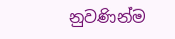නුවණින්ම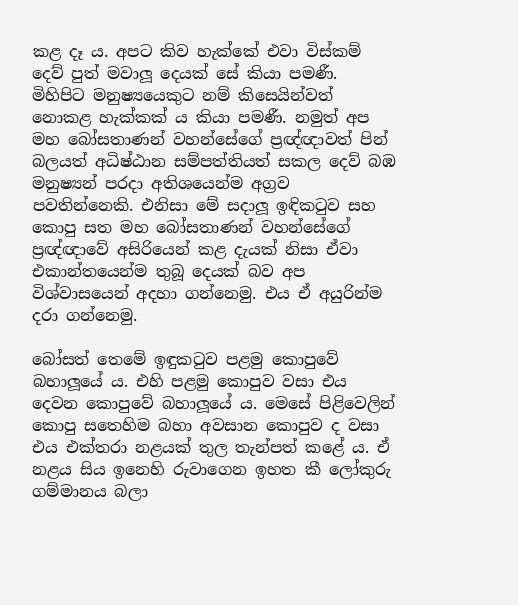කළ දෑ ය. අපට කිව හැක්කේ එවා විස්කම් දෙව් පුත් මවාලූ දෙයක් සේ කියා පමණී. මිහිපිට මනුෂ්‍යයෙකුට නම් කිසෙයින්වත් නොකළ හැක්කක් ය කියා පමණී. නමුත් අප මහ බෝසතාණන් වහන්සේගේ ප්‍රඥ්ඥාවත් පින් බලයත් අධිෂ්ඨාන සම්පත්තියත් සකල දෙව් බඹ මනුෂ්‍යන් පරදා අතිශයෙන්ම අග්‍රව පවතින්නෙකි. එනිසා මේ සදාලූ ඉඳිකටුව සහ කොපු සත මහ බෝසතාණන් වහන්සේගේ ප්‍රඥ්ඥාවේ අසිරියෙන් කළ දැයක් නිසා ඒවා එකාන්තයෙන්ම තුබූ දෙයක් බව අප විශ්වාසයෙන් අදහා ගන්නෙමු. එය ඒ අයුරින්ම දරා ගන්නෙමු.

බෝසත් තෙමේ ඉඳුකටුව පළමු කොපුවේ බහාලූයේ ය. එහි පළමු කොපුව වසා එය දෙවන කොපුවේ බහාලූයේ ය. මෙසේ පිළිවෙලින් කොපු සතෙහිම බහා අවසාන කොපුව ද වසා එය එක්තරා නළයක් තුල තැන්පත් කළේ ය. ඒ නළය සිය ඉනෙහි රුවාගෙන ඉහත කී ලෝකුරු ගම්මානය බලා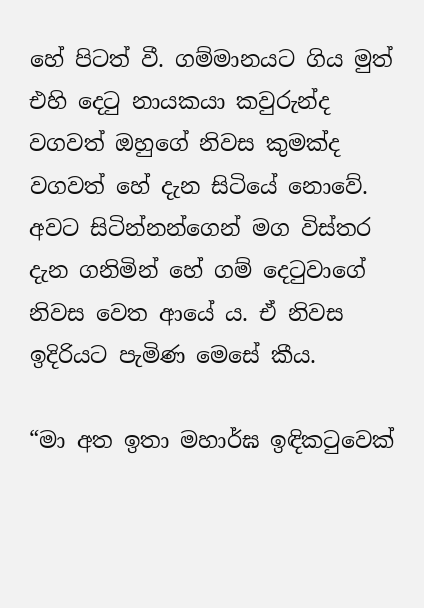හේ පිටත් වී. ගම්මානයට ගිය මුත් එහි දෙටු නායකයා කවුරුන්ද වගවත් ඔහුගේ නිවස කුමක්ද වගවත් හේ දැන සිටියේ නොවේ. අවට සිටින්නන්ගෙන් මග විස්තර දැන ගනිමින් හේ ගම් දෙටුවාගේ නිවස වෙත ආයේ ය. ඒ නිවස ඉදිරියට පැමිණ මෙසේ කීය.

“මා අත ඉතා මහාර්ඝ ඉඳිකටුවෙක්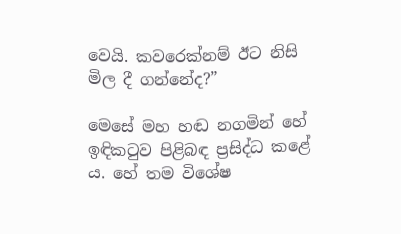වෙයි. කවරෙක්නම් ඊට නිසි මිල දී ගන්නේද?”

මෙසේ මහ හඬ නගමින් හේ ඉඳිකටුව පිළිබඳ ප්‍රසිද්ධ කළේ ය. හේ තම විශේෂ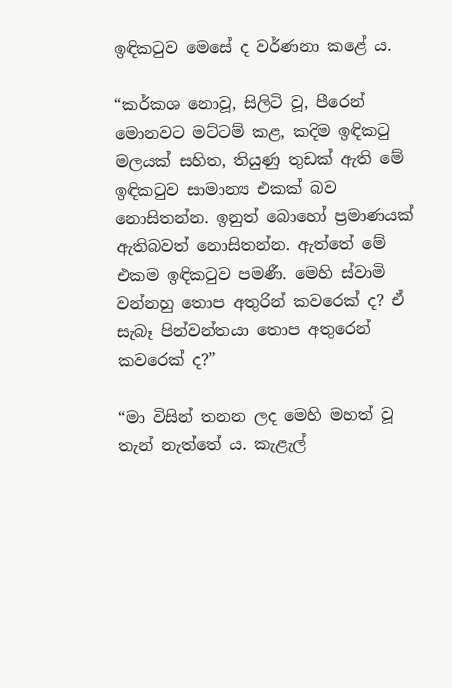ඉඳිකටුව මෙසේ ද වර්ණනා කළේ ය.

“කර්කශ නොවූ, සිලිටි වූ, පීරෙන් මොනවට මට්ටම් කළ, කදිම ඉඳිකටු මලයක් සහිත, තියුණු තුඩක් ඇති මේ ඉඳිකටුව සාමාන්‍ය එකක් බව නොසිතන්න. ඉනුත් බොහෝ ප්‍රමාණයක් ඇතිබවත් නොසිතන්න. ඇත්තේ මේ එකම ඉඳිකටුව පමණී. මෙහි ස්වාමි වන්නහු තොප අතුරින් කවරෙක් ද? ඒ සැබෑ පින්වන්තයා තොප අතුරෙන් කවරෙක් ද?”

“මා විසින් තනන ලද මෙහි මහත් වූ තැන් නැත්තේ ය. කැළැල්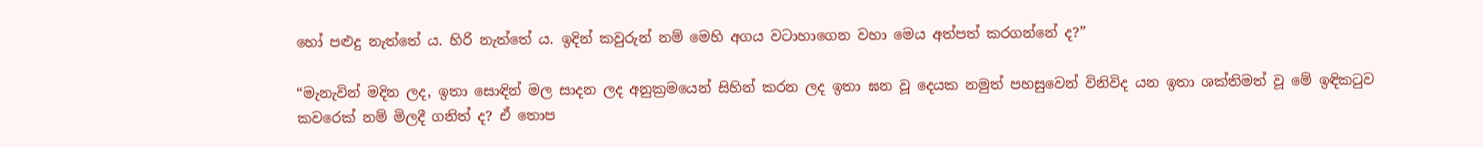හෝ පළුදු නැත්තේ ය. හිරි නැත්තේ ය. ඉදින් කවුරුන් නම් මෙහි අගය වටාහාගෙන වහා මෙය අත්පත් කරගන්නේ ද?”

“මැනැවින් මදින ලද, ඉතා සොඳින් මල සාදන ලද අනුක්‍රමයෙන් සිහින් කරන ලද ඉතා ඝන වූ දෙයක නමුත් පහසුවෙන් විනිවිද යන ඉතා ශක්තිමත් වූ මේ ඉඳිකටුව කවරෙක් නම් මිලදී ගනිත් ද? ඒ තොප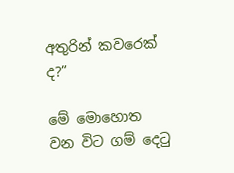අතුරින් කවරෙක් ද?”

මේ මොහොත වන විට ගම් දෙටු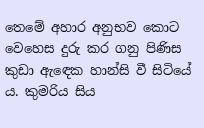තෙමේ අහාර අනුභව කොට වෙහෙස දුරු කර ගනු පිණිස කුඩා ඇඳෙක හාන්සි වී සිටියේ ය. කුමරිය සිය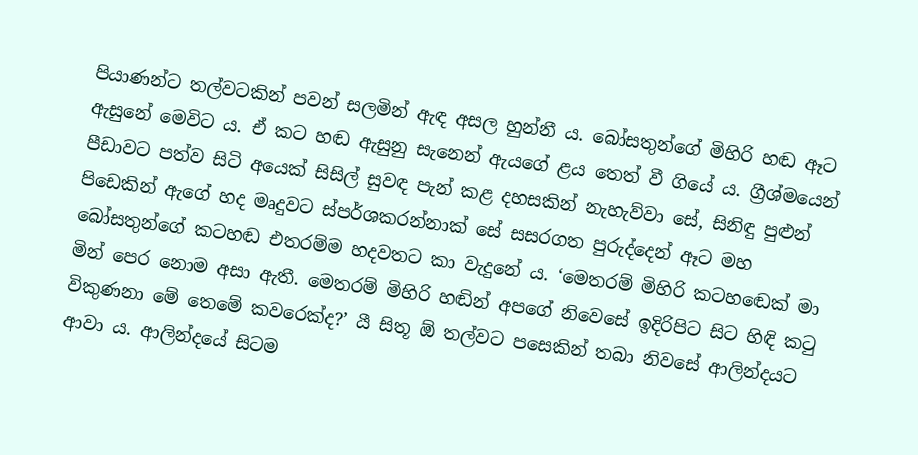පියාණන්ට තල්වටකින් පවන් සලමින් ඇඳ අසල හුන්නී ය. බෝසතුන්ගේ මිහිරි හඬ ඈට ඇසුනේ මෙවිට ය. ඒ කට හඬ ඇසුනු සැනෙන් ඇයගේ ළය තෙත් වී ගියේ ය. ග්‍රීශ්මයෙන් පීඩාවට පත්ව සිටි අයෙක් සිසිල් සුවඳ පැන් කළ දහසකින් නැහැව්වා සේ, සිනිඳු පුළුන් පිඩෙකින් ඇගේ හද මෘදුවට ස්පර්ශකරන්නාක් සේ සසරගත පුරුද්දෙන් ඈට මහ බෝසතුන්ගේ කටහඬ එතරම්ම හදවතට කා වැදුනේ ය. ‘මෙතරම් මිහිරි කටහඬෙක් මා මින් පෙර නොම අසා ඇතී. මෙතරම් මිහිරි හඬින් අපගේ නිවෙසේ ඉදිරිපිට සිට හිඳි කටු විකුණනා මේ තෙමේ කවරෙක්ද?’ යී සිතූ ඕ තල්වට පසෙකින් තබා නිවසේ ආලින්දයට ආවා ය. ආලින්දයේ සිටම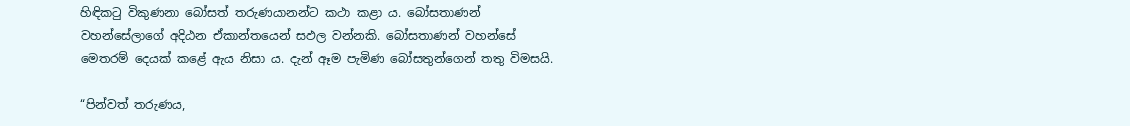හිඳිකටු විකුණනා බෝසත් තරුණයානන්ට කථා කළා ය. බෝසතාණන් වහන්සේලාගේ අදිඨන ඒකාන්තයෙන් සඵල වන්නකි. බෝසතාණන් වහන්සේ මෙතරම් දෙයක් කළේ ඇය නිසා ය. දැන් ඈම පැමිණ බෝසතුන්ගෙන් තතු විමසයි.

“පින්වත් තරුණය,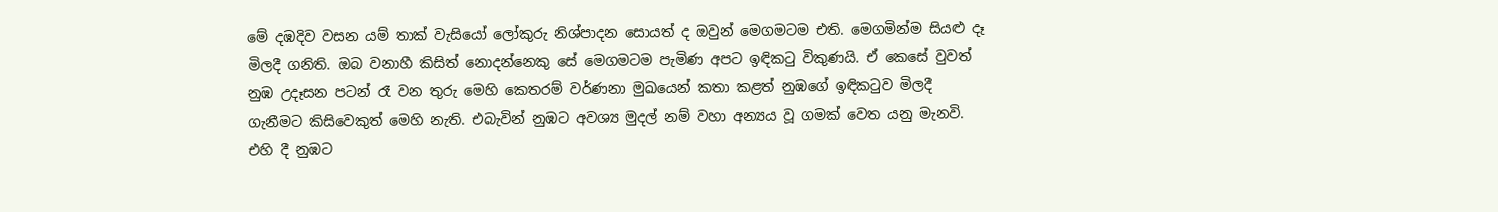මේ දඹදිව වසන යම් තාක් වැසියෝ ලෝකුරු නිශ්පාදන සොයත් ද ඔවුන් මෙගමටම එති. මෙගමින්ම සියළු දෑ මිලදී ගනිති. ඔබ වනාහී කිසිත් නොදන්නෙකු සේ මෙගමටම පැමිණ අපට ඉඳිකටු විකුණයි. ඒ කෙසේ වුවත් නුඹ උදෑසන පටන් රෑ වන තුරු මෙහි කෙතරම් වර්ණනා මුඛයෙන් කතා කළත් නුඹගේ ඉඳිකටුව මිලදී ගැනීමට කිසිවෙකුත් මෙහි නැති. එබැවින් නුඹට අවශ්‍ය මුදල් නම් වහා අන්‍යය වූ ගමක් වෙත යනු මැනවි. එහි දී නුඹට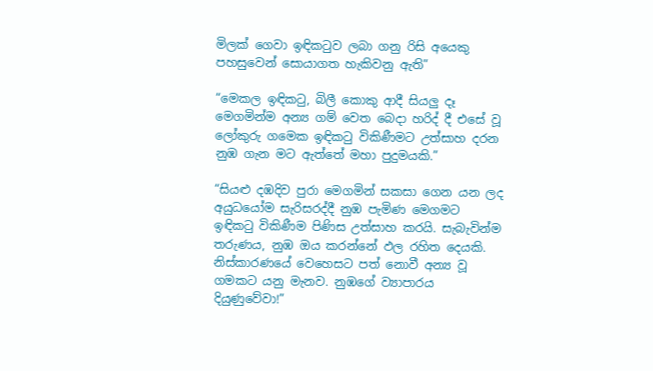මිලක් ගෙවා ඉඳිකටුව ලබා ගනු රිසි අයෙකු පහසුවෙන් සොයාගත හැකිවනු ඇති”

“මෙකල ඉඳිකටු, බිලී කොකු ආදී සියලු දෑ මෙගමින්ම අන්‍ය ගම් වෙත බෙදා හරිද් දී එසේ වූ ලෝකුරු ගමෙක ඉඳිකටු විකිණීමට උත්සාහ දරන නුඹ ගැන මට ඇත්තේ මහා පුදුමයකි.”

“සියළු දඹදිව පුරා මෙගමින් සකසා ගෙන යන ලද අයුධයෝම සැරිසරද්දී නුඹ පැමිණ මෙගමට ඉඳිකටු විකිණීම පිණිස උත්සාහ කරයි. සැබැවින්ම තරුණය, නුඹ ඔය කරන්නේ ඵල රහිත දෙයකි. නිස්කාරණයේ වෙහෙසට පත් නොවී අන්‍ය වූ ගමකට යනු මැනව. නුඹගේ ව්‍යාපාරය දි‍යුණුවේවා!”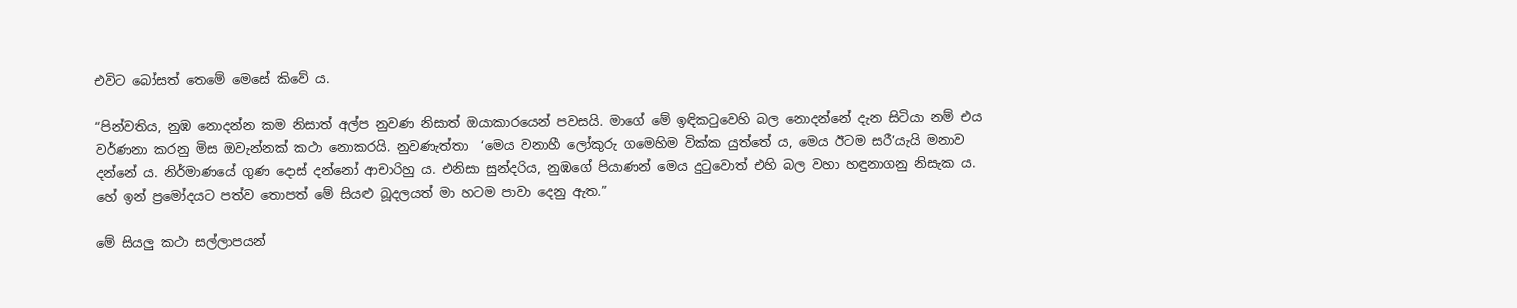එවිට බෝසත් තෙමේ මෙසේ කිවේ ය.

“පින්වතිය, නුඹ නොදන්න කම නිසාත් අල්ප නුවණ නිසාත් ඔයාකාරයෙන් පවසයි. මාගේ මේ ඉඳිකටුවෙහි බල නොදන්නේ දැන සිටියා නම් එය වර්ණනා කරනු මිස ඔවැන්නක් කථා නොකරයි. නුවණැත්තා  ‘මෙය වනාහී ලෝකුරු ගමෙහිම වික්ක යුත්තේ ය, මෙය ඊටම සරී’යැයි මනාව දන්නේ ය. නිර්මාණයේ ගුණ දොස් දන්නෝ ආචාරිහු ය. එනිසා සුන්දරිය, නුඹගේ පියාණන් මෙය දුටුවොත් එහි බල වහා හඳුනාගනු නිසැක ය. හේ ඉන් ප්‍රමෝදයට පත්ව තොපත් මේ සියළු බූදලයත් මා හටම පාවා දෙනු ඇත.”

මේ සියලු කථා සල්ලාපයන්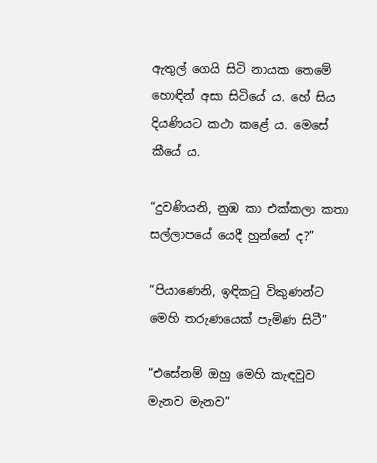ඇතුල් ගෙයි සිටි නායක තෙමේ හොඳින් අසා සිටියේ ය. හේ සිය දියණියට කථා කළේ ය. මෙසේ කීයේ ය.

“දුවණියනි, නුඹ කා එක්කලා කතා සල්ලාපයේ යෙදී හුන්නේ ද?”

“පියාණෙනි, ඉඳිකටු විකුණන්ට මෙහි තරුණයෙක් පැමිණ සිටී”

“එසේනම් ඔහු මෙහි කැඳවුව මැනව මැනව”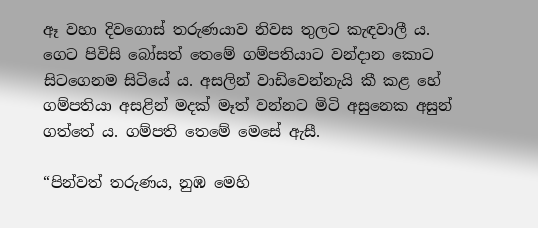ඈ වහා දිවගොස් තරුණයාව නිවස තුලට කැඳවාලී ය. ගෙට පිවිසි බෝසත් තෙමේ ගම්පතියාට වන්දාන කොට සිටගෙනම සිටියේ ය. අසලින් වාඩිවෙන්නැයි කී කළ හේ ගම්පතියා අසළින් මදක් මෑත් වන්නට මිටි අසුනෙක අසුන් ගත්තේ ය. ගම්පති තෙමේ මෙසේ ඇසී.

“පින්වත් තරුණය, නුඹ මෙහි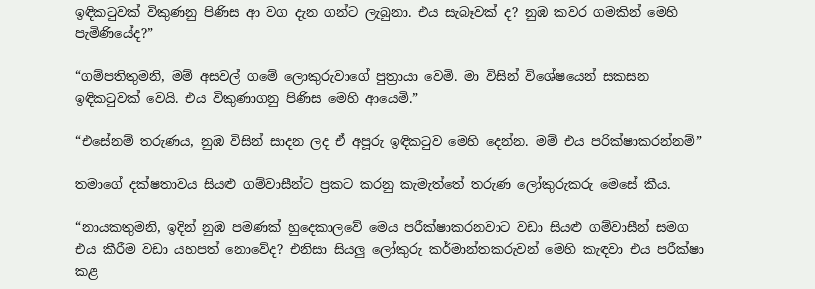ඉඳිකටුවක් විකුණනු පිණිස ආ වග දැන ගන්ට ලැබුනා. එය සැබෑවක් ද? නුඹ කවර ගමකින් මෙහි පැමිණියේද?”

“ගම්පතිතුමනි, මම් අසවල් ගමේ ලොකුරුවාගේ පුත්‍රායා වෙමි. මා විසින් විශේෂයෙන් සකසන ඉඳිකටුවක් වෙයි. එය විකුණාගනු පිණිස මෙහි ආයෙමි.”

“එසේනම් තරුණය, නුඹ විසින් සාදන ලද ඒ අපූරු ඉඳිකටුව මෙහි දෙන්න. මම් එය පරික්ෂාකරන්නම්”

තමාගේ දක්ෂතාවය සියළු ගම්වාසීන්ට ප්‍රකට කරනු කැමැත්තේ තරුණ ලෝකුරුකරු මෙසේ කීය.

“නායකතුමනි, ඉදින් නුඹ පමණක් හුදෙකාලවේ මෙය පරීක්ෂාකරනවාට වඩා සියළු ගම්වාසීන් සමග එය කීරීම වඩා යහපත් නොවේද? එනිසා සියලු ලෝකුරු කර්මාන්තකරුවන් මෙහි කැඳවා එය පරීක්ෂා කළ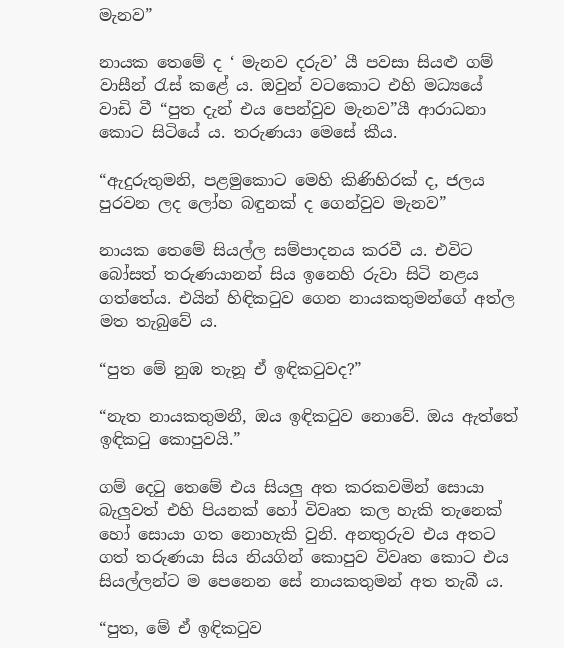මැනව”

නායක තෙමේ ද ‘ මැනව දරුව’ යී පවසා සියළු ගම් වාසීන් රැස් කළේ ය. ඔවුන් වටකොට එහි මධ්‍යයේ වාඩි වී “පුත දැන් එය පෙන්වුව මැනව”යී ආරාධනා කොට සිටියේ ය. තරුණයා මෙසේ කීය.

“ඇදුරුතුමනි, පළමුකොට මෙහි කිණිහිරක් ද, ජලය පුරවන ලද ලෝහ බඳුනක් ද ගෙන්වුව මැනව”

නායක තෙමේ සියල්ල සම්පාදනය කරවී ය. එවිට බෝසත් තරුණයානන් සිය ඉනෙහි රුවා සිටි නළය ගත්තේය. එයින් හිඳිකටුව ගෙන නායකතුමන්ගේ අත්ල මත තැබුවේ ය.

“පුත මේ නුඹ තැනූ ඒ ඉඳිකටුවද?”

“නැත නායකතුමනී, ඔය ඉඳිකටුව නොවේ. ඔය ඇත්තේ ඉඳිකටු කොපුවයි.”

ගම් දෙටු තෙමේ එය සියලු අත කරකවමින් සොයා බැලුවත් එහි පියනක් හෝ විවෘත කල හැකි තැනෙක් හෝ සොයා ගත නොහැකි වුනි. අනතුරුව එය අතට ගත් තරුණයා සිය නියගින් කොපුව විවෘත කොට එය සියල්ලන්ට ම පෙනෙන සේ නායකතුමන් අත තැබී ය.

“පුත, මේ ඒ ඉඳිකටුව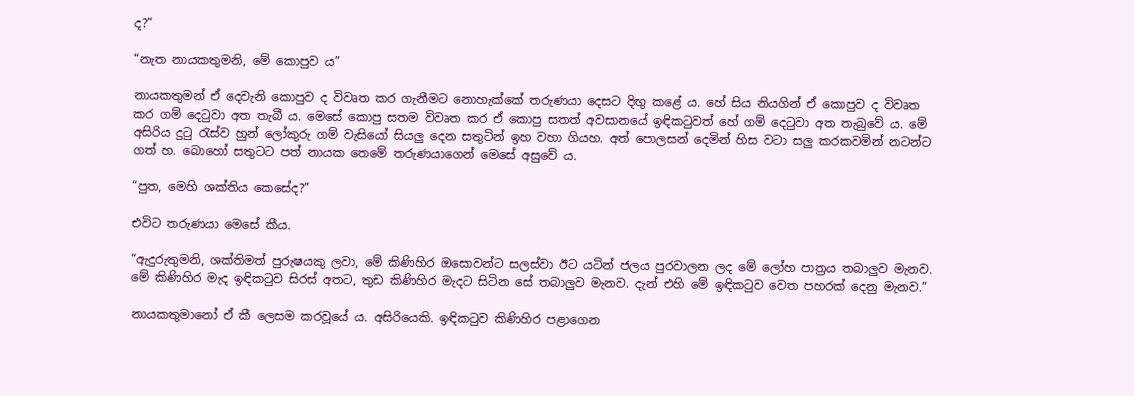ද?”

“නැත නායකතුමනි, මේ කොපුව ය”

නායකතුමන් ඒ දෙවැනි කොපුව ද විවෘත කර ගැනීමට නොහැක්කේ තරුණයා දෙසට දිඟු කළේ ය. හේ සිය නියගින් ඒ කොපුව ද විවෘත කර ගම් දෙටුවා අත තැබී ය. මෙසේ කොපු සතම විවෘත කර ඒ කොපු සතත් අවසානයේ ඉඳිකටුවත් හේ ගම් දෙටුවා අත තැබුවේ ය. මේ අසිරිය දුටු රැස්ව හුන් ලෝකුරු ගම් වැසියෝ සියලු දෙන සතුටින් ඉහ වහා ගියහ. අත් පොලසන් දෙමින් හිස වටා සලු කරකවමින් නටන්ට ගත් හ. බොහෝ සතුටට පත් නායක තෙමේ තරුණයාගෙන් මෙසේ අසුවේ ය.

“පුත, මෙහි ශක්තිය කෙසේද?”

එවිට තරුණයා මෙසේ කීය.

“ඇදුරුතුමනි, ශක්තිමත් පුරුෂයකු ලවා, මේ කිණිහිර ඔසොවන්ට සලස්වා ඊට යටින් ජලය පුරවාලන ලද මේ ලෝහ පාත්‍රය තබාලුව මැනව. මේ කිණිහිර මැද ඉඳිකටුව සිරස් අතට, තුඩ කිණිහිර මැදට සිටින සේ තබාලුව මැනව. දැන් එහි මේ ඉඳිකටුව වෙත පහරක් දෙනු මැනව.”

නායකතුමානෝ ඒ කී ලෙසම කරවූයේ ය. අසිරියෙකි. ඉඳිකටුව කිණිහිර පළාගෙන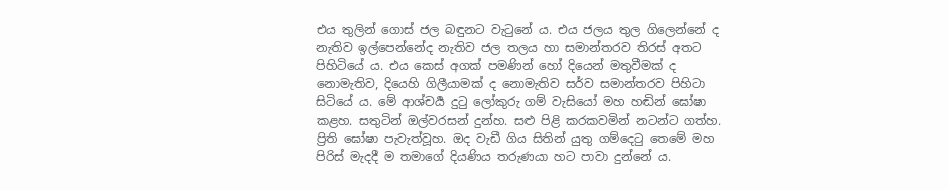එය තුලින් ගොස් ජල බඳුනට වැටුනේ ය. එය ජලය තුල ගිලෙන්නේ ද නැතිව ඉල්පෙන්නේද නැතිව ජල තලය හා සමාන්තරව තිරස් අතට පිහිටියේ ය. එය කෙස් අගක් පමණින් හෝ දියෙන් මතුවීමක් ද නොමැතිව, දියෙහි ගිලීයාමක් ද නොමැතිව සර්ව සමාන්තරව පිහිටා සිටියේ ය. මේ ආශ්චර්‍ය දුටු ලෝකුරු ගම් වැසියෝ මහ හඬින් ඝෝෂා කළහ. සතුටින් ඔල්වරසන් දුන්හ. සළු පිළි කරකවමින් නටන්ට ගත්හ. ප්‍රිති ඝෝෂා පැවැත්වූහ. ඔද වැඩී ගිය සිතින් යුතු ගම්දෙටු තෙමේ මහ පිරිස් මැදදී ම තමාගේ දියණිය තරුණයා හට පාවා දුන්නේ ය.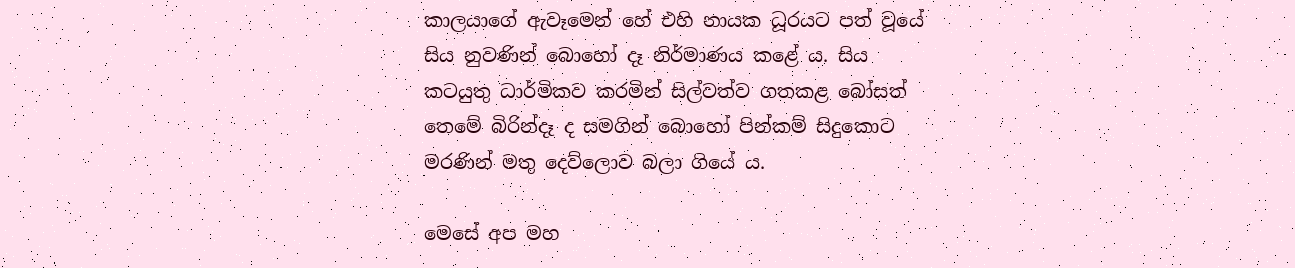කාලයාගේ ඇවෑමෙන් හේ එහි නායක ධූරයට පත් වූයේ සිය නුවණින් බොහෝ දෑ නිර්මාණය කළේ ය. සිය කටයුතු ධාර්මිකව කරමින් සිල්වත්ව ගතකළ බෝසත් තෙමේ බිරින්දෑ ද සමගින් බොහෝ පින්කම් සිදුකොට මරණින් මතු දෙව්ලොව බලා ගියේ ය.

මෙසේ අප මහ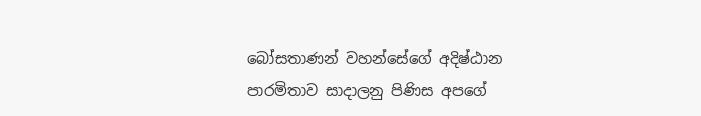බෝසතාණන් වහන්සේගේ අදිෂ්ඨාන පාරමිතාව සාදාලනු පිණිස අපගේ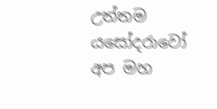උත්තම යසෝදරාවෝ අප මහ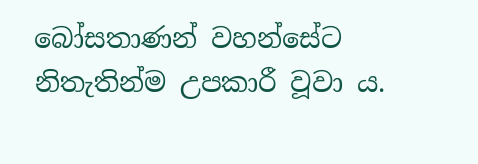බෝසතාණන් වහන්සේට නිතැතින්ම උපකාරී වූවා ය.